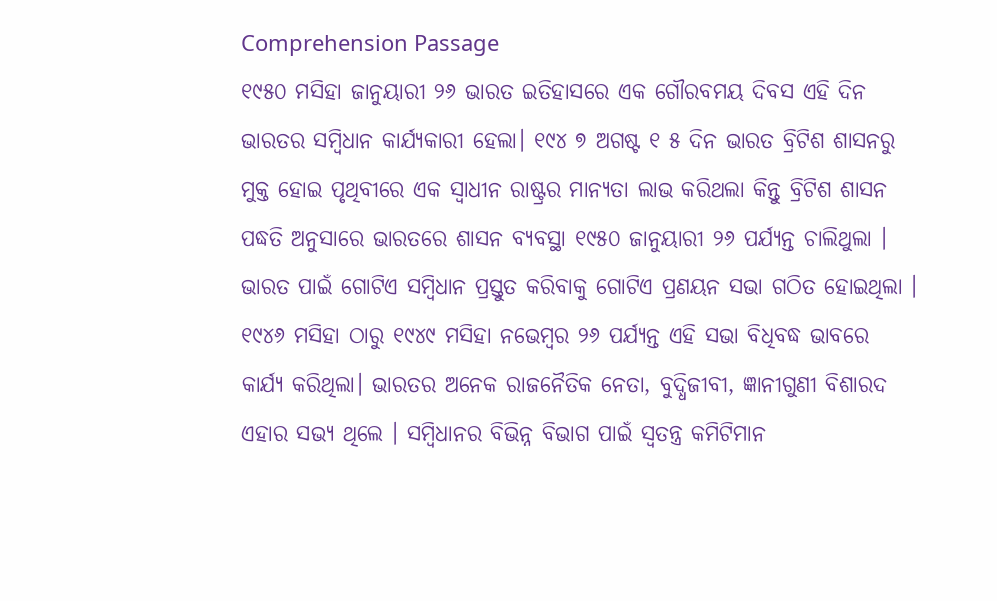Comprehension Passage
୧୯୫୦ ମସିହା ଜାନୁୟାରୀ ୨୬ ଭାରତ ଇତିହାସରେ ଏକ ଗୌରବମୟ ଦିବସ ଏହି ଦିନ ଭାରତର ସମ୍ବିଧାନ କାର୍ଯ୍ୟକାରୀ ହେଲା। ୧୯୪ ୭ ଅଗଷ୍ଟ ୧ ୫ ଦିନ ଭାରତ ବ୍ରିଟିଶ ଶାସନରୁ ମୁକ୍ତ ହୋଇ ପୃଥିବୀରେ ଏକ ସ୍ଵାଧୀନ ରାଷ୍ଟ୍ରର ମାନ୍ୟତା ଲାଭ କରିଥଲା କିନ୍ତୁ ବ୍ରିଟିଶ ଶାସନ ପଦ୍ଧତି ଅନୁସାରେ ଭାରତରେ ଶାସନ ବ୍ୟବସ୍ଥା ୧୯୫୦ ଜାନୁୟାରୀ ୨୬ ପର୍ଯ୍ୟନ୍ତ ଚାଲିଥୁଲା । ଭାରତ ପାଇଁ ଗୋଟିଏ ସମ୍ବିଧାନ ପ୍ରସ୍ତୁତ କରିବାକୁ ଗୋଟିଏ ପ୍ରଣୟନ ସଭା ଗଠିତ ହୋଇଥିଲା । ୧୯୪୬ ମସିହା ଠାରୁ ୧୯୪୯ ମସିହା ନଭେମ୍ବର ୨୬ ପର୍ଯ୍ୟନ୍ତ ଏହି ସଭା ବିଧିବଦ୍ଧ ଭାବରେ କାର୍ଯ୍ୟ କରିଥିଲା। ଭାରତର ଅନେକ ରାଜନୈତିକ ନେତା, ବୁଦ୍ଧିଜୀବୀ, ଜ୍ଞାନୀଗୁଣୀ ବିଶାରଦ ଏହାର ସଭ୍ୟ ଥିଲେ । ସମ୍ବିଧାନର ବିଭିନ୍ନ ବିଭାଗ ପାଇଁ ସ୍ଵତନ୍ତ୍ର କମିଟିମାନ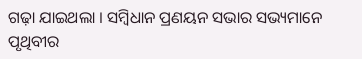ଗଢ଼ା ଯାଇଥଲା । ସମ୍ବିଧାନ ପ୍ରଣୟନ ସଭାର ସଭ୍ୟମାନେ ପୃଥିବୀର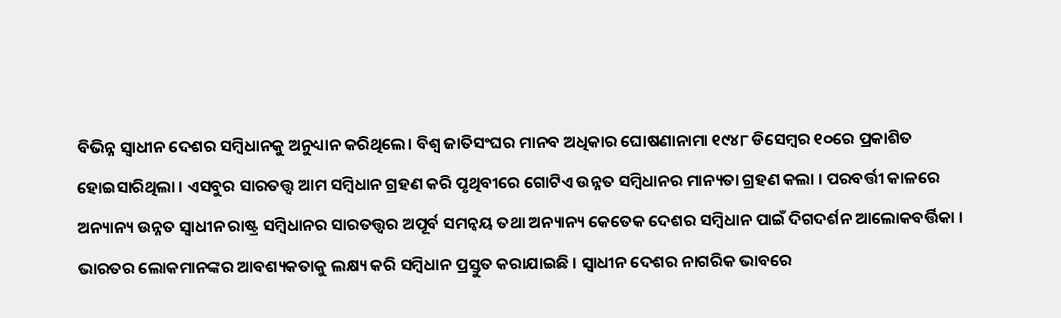ବିଭିନ୍ନ ସ୍ଵାଧୀନ ଦେଶର ସମ୍ବିଧାନକୁ ଅନୁଧ୍ୟାନ କରିଥିଲେ। ବିଶ୍ଵ ଜାତିସଂଘର ମାନବ ଅଧିକାର ଘୋଷଣାନାମା ୧୯୪୮ ଡିସେମ୍ବର ୧୦ରେ ପ୍ରକାଶିତ ହୋଇସାରିଥିଲା । ଏସବୁର ସାରତତ୍ତ୍ଵ ଆମ ସମ୍ବିଧାନ ଗ୍ରହଣ କରି ପୃଥିବୀରେ ଗୋଟିଏ ଉନ୍ନତ ସମ୍ବିଧାନର ମାନ୍ୟତା ଗ୍ରହଣ କଲା । ପରବର୍ତ୍ତୀ କାଳରେ ଅନ୍ୟାନ୍ୟ ଉନ୍ନତ ସ୍ଵାଧୀନ ରାଷ୍ଟ୍ର ସମ୍ବିଧାନର ସାରତତ୍ତ୍ଵର ଅପୂର୍ବ ସମନ୍ଵୟ ତଥା ଅନ୍ୟାନ୍ୟ କେତେକ ଦେଶର ସମ୍ବିଧାନ ପାଇଁ ଦିଗଦର୍ଶନ ଆଲୋକବର୍ତ୍ତିକା । ଭାରତର ଲୋକମାନଙ୍କର ଆବଶ୍ୟକତାକୁ ଲକ୍ଷ୍ୟ କରି ସମ୍ବିଧାନ ପ୍ରସ୍ତୁତ କରାଯାଇଛି । ସ୍ଵାଧୀନ ଦେଶର ନାଗରିକ ଭାବରେ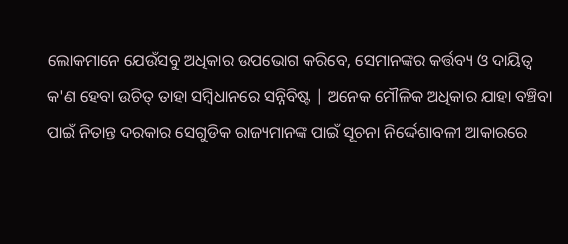ଲୋକମାନେ ଯେଉଁସବୁ ଅଧିକାର ଉପଭୋଗ କରିବେ, ସେମାନଙ୍କର କର୍ତ୍ତବ୍ୟ ଓ ଦାୟିତ୍ଵ କ'ଣ ହେବା ଉଚିତ୍ ତାହା ସମ୍ବିଧାନରେ ସନ୍ନିବିଷ୍ଟ | ଅନେକ ମୌଳିକ ଅଧିକାର ଯାହା ବଞ୍ଚିବା ପାଇଁ ନିତାନ୍ତ ଦରକାର ସେଗୁଡିକ ରାଜ୍ୟମାନଙ୍କ ପାଇଁ ସୂଚନା ନିର୍ଦ୍ଦେଶାବଳୀ ଆକାରରେ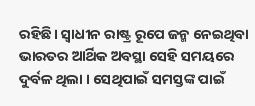ରହିଛି। ସ୍ଵାଧୀନ ରାଷ୍ଟ୍ର ରୂପେ ଜନ୍ମ ନେଇଥିବା ଭାରତର ଆର୍ଥିକ ଅବସ୍ଥା ସେହି ସମୟରେ ଦୁର୍ବଳ ଥିଲା । ସେଥିପାଇଁ ସମସ୍ତଙ୍କ ପାଇଁ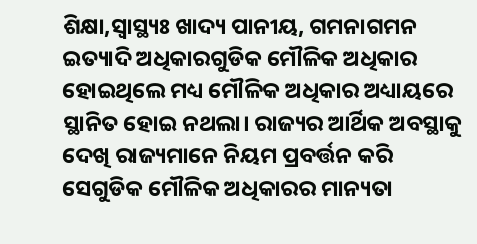ଶିକ୍ଷା,ସ୍ଵାସ୍ଥ୍ୟଃ ଖାଦ୍ୟ ପାନୀୟ, ଗମନାଗମନ ଇତ୍ୟାଦି ଅଧିକାରଗୁଡିକ ମୌଳିକ ଅଧିକାର ହୋଇଥିଲେ ମଧ୍ୟ ମୌଳିକ ଅଧିକାର ଅଧ୍ୟାୟରେ ସ୍ଥାନିତ ହୋଇ ନଥଲା। ରାଜ୍ୟର ଆର୍ଥିକ ଅବସ୍ଥାକୁ ଦେଖି ରାଜ୍ୟମାନେ ନିୟମ ପ୍ରବର୍ତ୍ତନ କରି ସେଗୁଡିକ ମୌଳିକ ଅଧିକାରର ମାନ୍ୟତା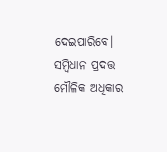ଦେଇପାରିବେ। ସମ୍ବିଧାନ ପ୍ରଦତ୍ତ ମୌଳିକ ଅଧିକାର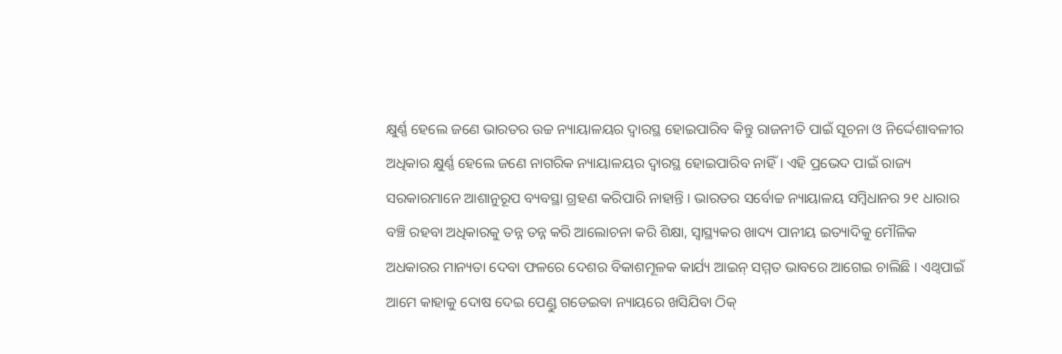କ୍ଷୁର୍ଣ୍ଣ ହେଲେ ଜଣେ ଭାରତର ଉଚ୍ଚ ନ୍ୟାୟାଳୟର ଦ୍ଵାରସ୍ଥ ହୋଇପାରିବ କିନ୍ତୁ ରାଜନୀତି ପାଇଁ ସୂଚନା ଓ ନିର୍ଦ୍ଦେଶାବଳୀର ଅଧିକାର କ୍ଷୁର୍ଣ୍ଣ ହେଲେ ଜଣେ ନାଗରିକ ନ୍ୟାୟାଳୟର ଦ୍ଵାରସ୍ଥ ହୋଇପାରିବ ନାହିଁ । ଏହି ପ୍ରଭେଦ ପାଇଁ ରାଜ୍ୟ ସରକାରମାନେ ଆଶାନୁରୂପ ବ୍ୟବସ୍ଥା ଗ୍ରହଣ କରିପାରି ନାହାନ୍ତି । ଭାରତର ସର୍ବୋଚ୍ଚ ନ୍ୟାୟାଳୟ ସମ୍ବିଧାନର ୨୧ ଧାରାର ବଞ୍ଚି ରହବା ଅଧିକାରକୁ ତନ୍ନ ତନ୍ନ କରି ଆଲୋଚନା କରି ଶିକ୍ଷା, ସ୍ଵାସ୍ଥ୍ୟକର ଖାଦ୍ୟ ପାନୀୟ ଇତ୍ୟାଦିକୁ ମୌଳିକ ଅଧକାରର ମାନ୍ୟତା ଦେବା ଫଳରେ ଦେଶର ବିକାଶମୂଳକ କାର୍ଯ୍ୟ ଆଇନ୍ ସମ୍ମତ ଭାବରେ ଆଗେଇ ଚାଲିଛି । ଏଥ୍ଵପାଇଁ ଆମେ କାହାକୁ ଦୋଷ ଦେଇ ପେଣ୍ଡୁ ଗଡେଇବା ନ୍ୟାୟରେ ଖସିଯିବା ଠିକ୍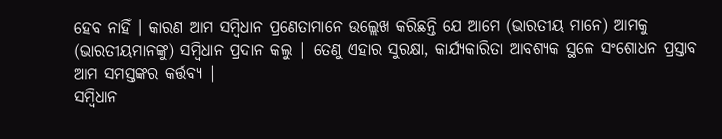ହେବ ନାହିଁ । କାରଣ ଆମ ସମ୍ବିଧାନ ପ୍ରଣେତାମାନେ ଉଲ୍ଲେଖ କରିଛନ୍ତି ଯେ ଆମେ (ଭାରତୀୟ ମାନେ) ଆମକୁ (ଭାରତୀୟମାନଙ୍କୁ) ସମ୍ବିଧାନ ପ୍ରଦାନ କଲୁ | ତେଣୁ ଏହାର ସୁରକ୍ଷା, କାର୍ଯ୍ୟକାରିତା ଆବଶ୍ୟକ ସ୍ଥଳେ ସଂଶୋଧନ ପ୍ରସ୍ତାବ ଆମ ସମସ୍ତଙ୍କର କର୍ତ୍ତବ୍ୟ |
ସମ୍ବିଧାନ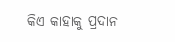କିଏ କାହାକୁ ପ୍ରଦାନ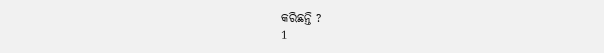କରିଛନ୍ତି ?
1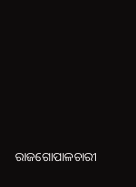ରାଜଗୋପାଳଚାରୀ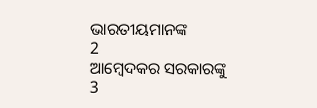ଭାରତୀୟମାନଙ୍କ
2
ଆମ୍ବେଦକର ସରକାରଙ୍କୁ
3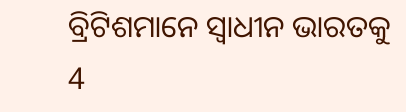ବ୍ରିଟିଶମାନେ ସ୍ୱାଧୀନ ଭାରତକୁ
4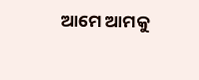ଆମେ ଆମକୁ